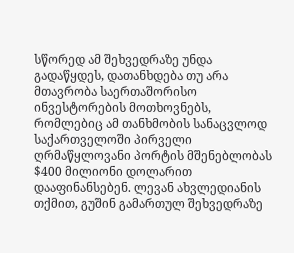სწორედ ამ შეხვედრაზე უნდა გადაწყდეს, დათანხდება თუ არა მთავრობა საერთაშორისო ინვესტორების მოთხოვნებს, რომლებიც ამ თანხმობის სანაცვლოდ საქართველოში პირველი ღრმაწყლოვანი პორტის მშენებლობას $400 მილიონი დოლარით დააფინანსებენ. ლევან ახვლედიანის თქმით, გუშინ გამართულ შეხვედრაზე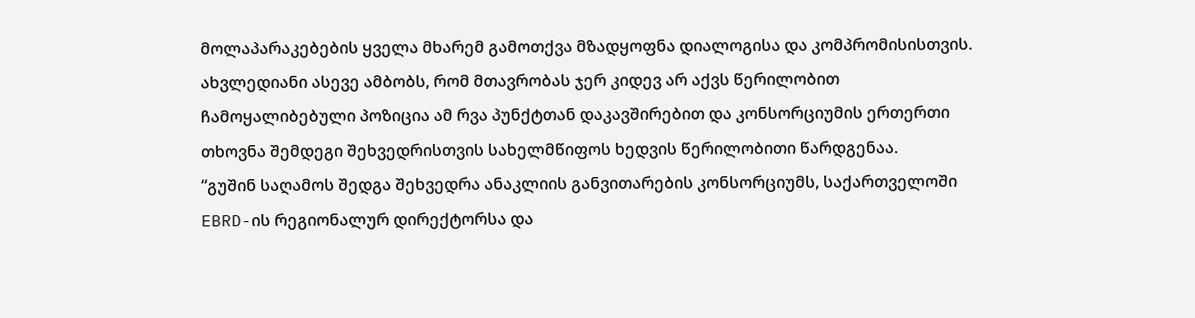მოლაპარაკებების ყველა მხარემ გამოთქვა მზადყოფნა დიალოგისა და კომპრომისისთვის. ახვლედიანი ასევე ამბობს, რომ მთავრობას ჯერ კიდევ არ აქვს წერილობით ჩამოყალიბებული პოზიცია ამ რვა პუნქტთან დაკავშირებით და კონსორციუმის ერთერთი თხოვნა შემდეგი შეხვედრისთვის სახელმწიფოს ხედვის წერილობითი წარდგენაა.
“გუშინ საღამოს შედგა შეხვედრა ანაკლიის განვითარების კონსორციუმს, საქართველოში EBRD-ის რეგიონალურ დირექტორსა და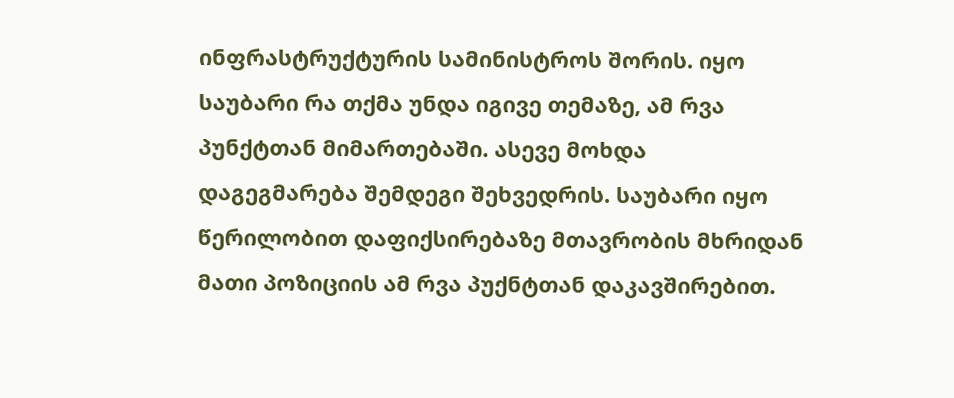ინფრასტრუქტურის სამინისტროს შორის. იყო საუბარი რა თქმა უნდა იგივე თემაზე, ამ რვა პუნქტთან მიმართებაში. ასევე მოხდა დაგეგმარება შემდეგი შეხვედრის. საუბარი იყო წერილობით დაფიქსირებაზე მთავრობის მხრიდან მათი პოზიციის ამ რვა პუქნტთან დაკავშირებით.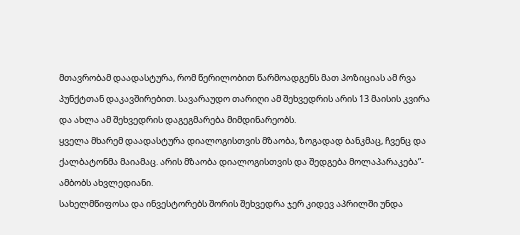მთავრობამ დაადასტურა, რომ წერილობით წარმოადგენს მათ პოზიციას ამ რვა პუნქტთან დაკავშირებით. სავარაუდო თარიღი ამ შეხვედრის არის 13 მაისის კვირა და ახლა ამ შეხვედრის დაგეგმარება მიმდინარეობს.
ყველა მხარემ დაადასტურა დიალოგისთვის მზაობა, ზოგადად ბანკმაც, ჩვენც და ქალბატონმა მაიამაც. არის მზაობა დიალოგისთვის და შედგება მოლაპარაკება”- ამბობს ახვლედიანი.
სახელმწიფოსა და ინვესტორებს შორის შეხვედრა ჯერ კიდევ აპრილში უნდა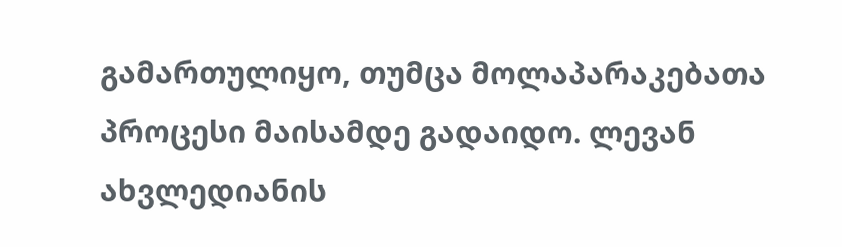გამართულიყო, თუმცა მოლაპარაკებათა პროცესი მაისამდე გადაიდო. ლევან ახვლედიანის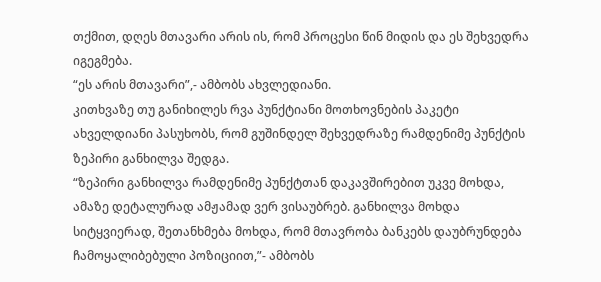თქმით, დღეს მთავარი არის ის, რომ პროცესი წინ მიდის და ეს შეხვედრა იგეგმება.
“ეს არის მთავარი”,- ამბობს ახვლედიანი.
კითხვაზე თუ განიხილეს რვა პუნქტიანი მოთხოვნების პაკეტი ახველდიანი პასუხობს, რომ გუშინდელ შეხვედრაზე რამდენიმე პუნქტის ზეპირი განხილვა შედგა.
“ზეპირი განხილვა რამდენიმე პუნქტთან დაკავშირებით უკვე მოხდა, ამაზე დეტალურად ამჟამად ვერ ვისაუბრებ. განხილვა მოხდა სიტყვიერად, შეთანხმება მოხდა, რომ მთავრობა ბანკებს დაუბრუნდება ჩამოყალიბებული პოზიციით,”- ამბობს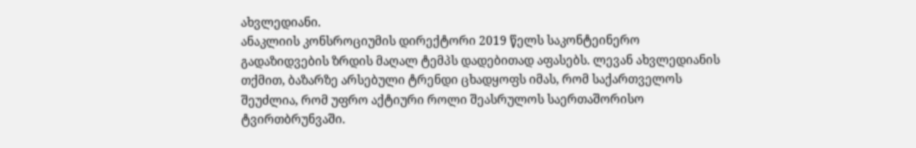ახვლედიანი.
ანაკლიის კონსროციუმის დირექტორი 2019 წელს საკონტეინერო გადაზიდვების ზრდის მაღალ ტემპს დადებითად აფასებს. ლევან ახვლედიანის თქმით, ბაზარზე არსებული ტრენდი ცხადყოფს იმას, რომ საქართველოს შეუძლია, რომ უფრო აქტიური როლი შეასრულოს საერთაშორისო ტვირთბრუნვაში.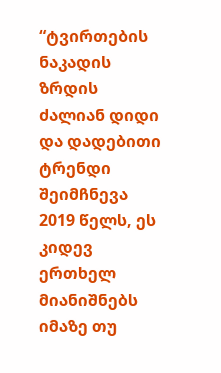“ტვირთების ნაკადის ზრდის ძალიან დიდი და დადებითი ტრენდი შეიმჩნევა 2019 წელს, ეს კიდევ ერთხელ მიანიშნებს იმაზე თუ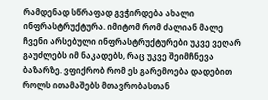რამდენად სწრაფად გვჭირდება ახალი ინფრასტრუქტურა. იმიტომ რომ ძალიან მალე ჩვენი არსებული ინფრასტრუქტურები უკვე ვეღარ გაუძლებს იმ ნაკადებს, რაც უკვე შეიმჩნევა ბაზარზე. ვფიქრობ რომ ეს გარემოება დადებით როლს ითამაშებს მთავრობასთან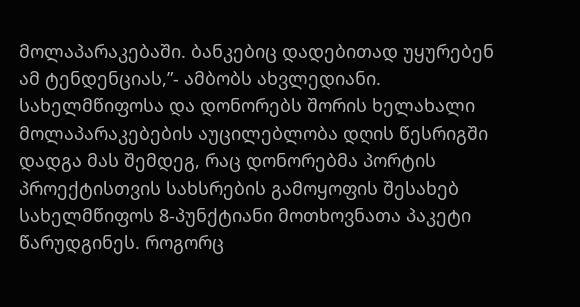მოლაპარაკებაში. ბანკებიც დადებითად უყურებენ ამ ტენდენციას,”- ამბობს ახვლედიანი.
სახელმწიფოსა და დონორებს შორის ხელახალი მოლაპარაკებების აუცილებლობა დღის წესრიგში დადგა მას შემდეგ, რაც დონორებმა პორტის პროექტისთვის სახსრების გამოყოფის შესახებ სახელმწიფოს 8-პუნქტიანი მოთხოვნათა პაკეტი წარუდგინეს. როგორც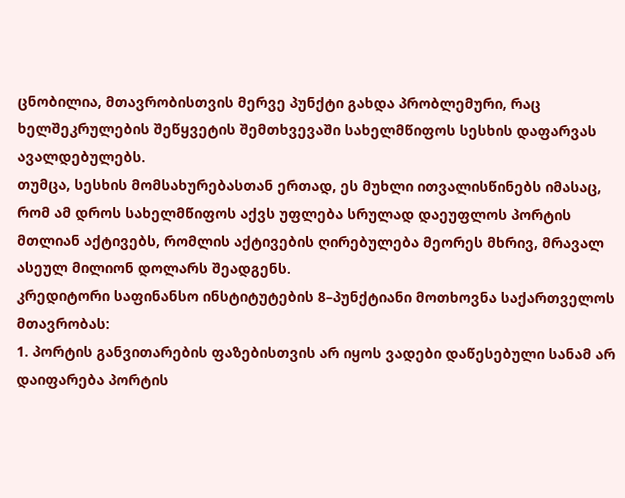ცნობილია, მთავრობისთვის მერვე პუნქტი გახდა პრობლემური, რაც ხელშეკრულების შეწყვეტის შემთხვევაში სახელმწიფოს სესხის დაფარვას ავალდებულებს.
თუმცა, სესხის მომსახურებასთან ერთად, ეს მუხლი ითვალისწინებს იმასაც, რომ ამ დროს სახელმწიფოს აქვს უფლება სრულად დაეუფლოს პორტის მთლიან აქტივებს, რომლის აქტივების ღირებულება მეორეს მხრივ, მრავალ ასეულ მილიონ დოლარს შეადგენს.
კრედიტორი საფინანსო ინსტიტუტების 8–პუნქტიანი მოთხოვნა საქართველოს მთავრობას:
1. პორტის განვითარების ფაზებისთვის არ იყოს ვადები დაწესებული სანამ არ დაიფარება პორტის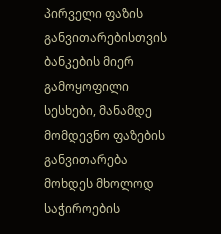პირველი ფაზის განვითარებისთვის ბანკების მიერ გამოყოფილი სესხები, მანამდე მომდევნო ფაზების განვითარება მოხდეს მხოლოდ საჭიროების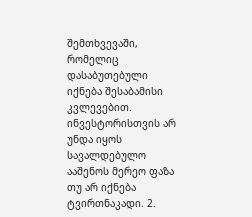შემთხვევაში, რომელიც დასაბუთებული იქნება შესაბამისი კვლევებით. ინვესტორისთვის არ უნდა იყოს სავალდებულო ააშენოს მერეო ფაზა თუ არ იქნება ტვირთნაკადი. 2.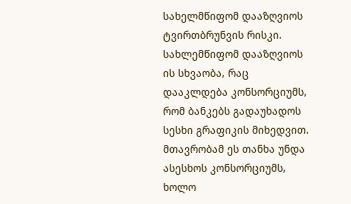სახელმწიფომ დააზღვიოს ტვირთბრუნვის რისკი. სახლემწიფომ დააზღვიოს ის სხვაობა, რაც დააკლდება კონსორციუმს, რომ ბანკებს გადაუხადოს სესხი გრაფიკის მიხედვით. მთავრობამ ეს თანხა უნდა ასესხოს კონსორციუმს, ხოლო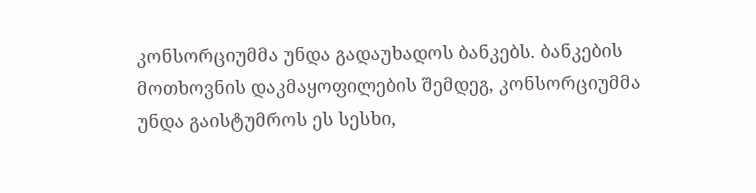კონსორციუმმა უნდა გადაუხადოს ბანკებს. ბანკების მოთხოვნის დაკმაყოფილების შემდეგ, კონსორციუმმა უნდა გაისტუმროს ეს სესხი,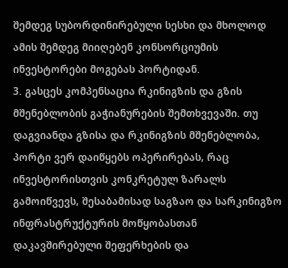შემდეგ სუბორდინირებული სესხი და მხოლოდ ამის შემდეგ მიიღებენ კონსორციუმის ინვესტორები მოგებას პორტიდან.
3. გასცეს კომპენსაცია რკინიგზის და გზის მშენებლობის გაჭიანურების შემთხვევაში. თუ დაგვიანდა გზისა და რკინიგზის მშენებლობა, პორტი ვერ დაიწყებს ოპერირებას, რაც ინვესტორისთვის კონკრეტულ ზარალს გამოიწვევს, შესაბამისად საგზაო და სარკინიგზო ინფრასტრუქტურის მოწყობასთან დაკავშირებული შეფერხების და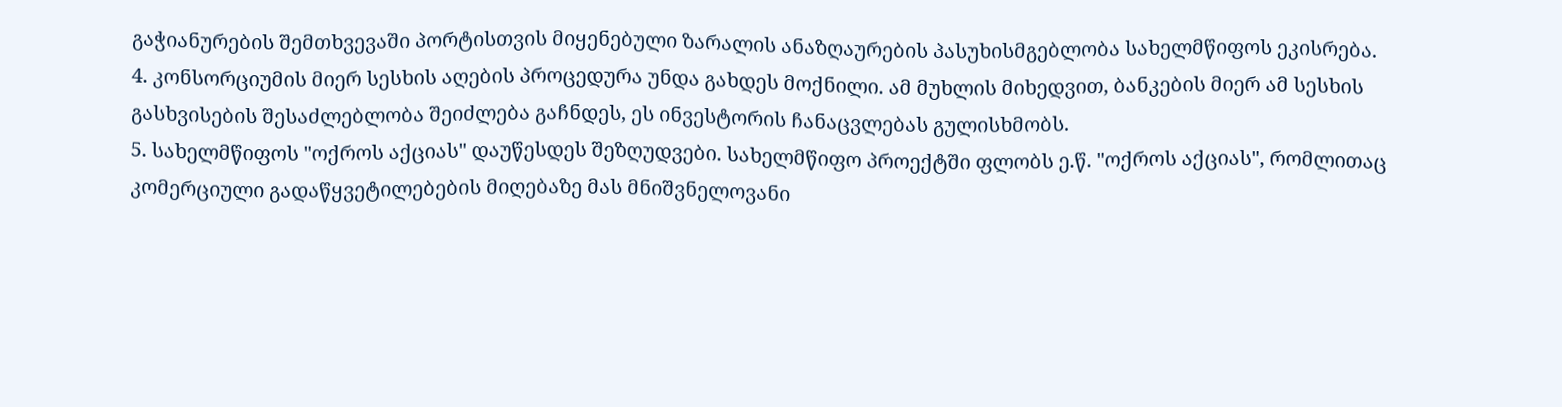გაჭიანურების შემთხვევაში პორტისთვის მიყენებული ზარალის ანაზღაურების პასუხისმგებლობა სახელმწიფოს ეკისრება.
4. კონსორციუმის მიერ სესხის აღების პროცედურა უნდა გახდეს მოქნილი. ამ მუხლის მიხედვით, ბანკების მიერ ამ სესხის გასხვისების შესაძლებლობა შეიძლება გაჩნდეს, ეს ინვესტორის ჩანაცვლებას გულისხმობს.
5. სახელმწიფოს "ოქროს აქციას" დაუწესდეს შეზღუდვები. სახელმწიფო პროექტში ფლობს ე.წ. "ოქროს აქციას", რომლითაც კომერციული გადაწყვეტილებების მიღებაზე მას მნიშვნელოვანი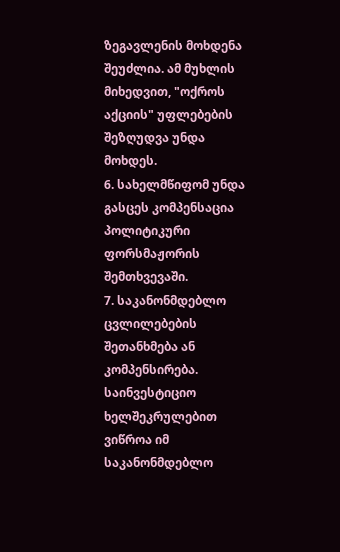ზეგავლენის მოხდენა შეუძლია. ამ მუხლის მიხედვით, "ოქროს აქციის" უფლებების შეზღუდვა უნდა მოხდეს.
6. სახელმწიფომ უნდა გასცეს კომპენსაცია პოლიტიკური ფორსმაჟორის შემთხვევაში.
7. საკანონმდებლო ცვლილებების შეთანხმება ან კომპენსირება. საინვესტიციო ხელშეკრულებით ვიწროა იმ საკანონმდებლო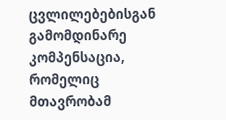ცვლილებებისგან გამომდინარე კომპენსაცია, რომელიც მთავრობამ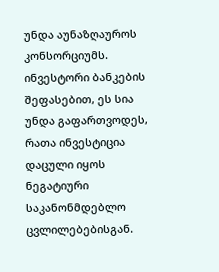უნდა აუნაზღაუროს კონსორციუმს. ინვესტორი ბანკების შეფასებით, ეს სია უნდა გაფართვოდეს, რათა ინვესტიცია დაცული იყოს ნეგატიური საკანონმდებლო ცვლილებებისგან.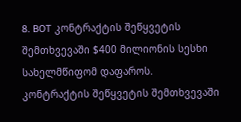8. BOT კონტრაქტის შეწყვეტის შემთხვევაში $400 მილიონის სესხი სახელმწიფომ დაფაროს. კონტრაქტის შეწყვეტის შემთხვევაში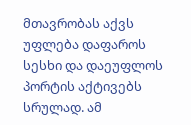მთავრობას აქვს უფლება დაფაროს სესხი და დაეუფლოს პორტის აქტივებს სრულად. ამ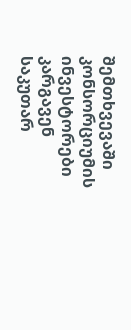შემთხვევაში კონსორციუმის ინვესტორები კარგავენ საკუთარ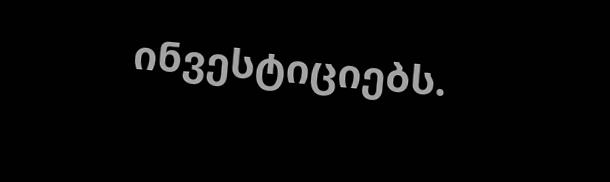ინვესტიციებს.